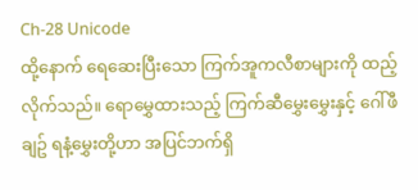Ch-28 Unicode
ထို့နောက် ရေဆေးပြီးသော ကြက်အူကလီစာများကို ထည့်လိုက်သည်။ ရောမွှေထားသည့် ကြက်ဆီမွှေးမွှေးနှင့် ဂေါ်ဖီချဥ် ရနံ့မွှေးတို့ဟာ အပြင်ဘက်ရှိ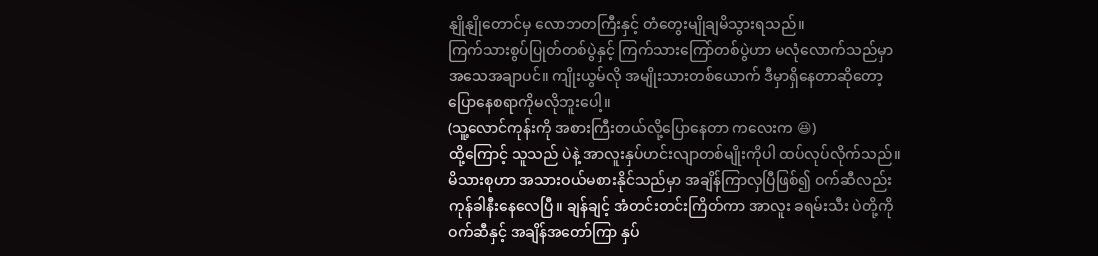နျိုနျိုတောင်မှ လောဘတကြီးနှင့် တံတွေးမျိုချမိသွားရသည်။
ကြက်သားစွပ်ပြုတ်တစ်ပွဲနှင့် ကြက်သားကြော်တစ်ပွဲဟာ မလုံလောက်သည်မှာ အသေအချာပင်။ ကျိုးယွမ်လို အမျိုးသားတစ်ယောက် ဒီမှာရှိနေတာဆိုတော့ ပြောနေစရာကိုမလိုဘူးပေါ့။
(သူ့လောင်ကုန်းကို အစားကြီးတယ်လို့ပြောနေတာ ကလေးက 😆)
ထို့ကြောင့် သူသည် ပဲနဲ့ အာလူးနှပ်ဟင်းလျာတစ်မျိုးကိုပါ ထပ်လုပ်လိုက်သည်။ မိသားစုဟာ အသားဝယ်မစားနိုင်သည်မှာ အချိန်ကြာလှပြီဖြစ်၍ ဝက်ဆီလည်း ကုန်ခါနီးနေလေပြီ။ ချန်ချင့် အံတင်းတင်းကြိတ်ကာ အာလူး ခရမ်းသီး ပဲတို့ကို ဝက်ဆီနှင့် အချိန်အတော်ကြာ နှပ်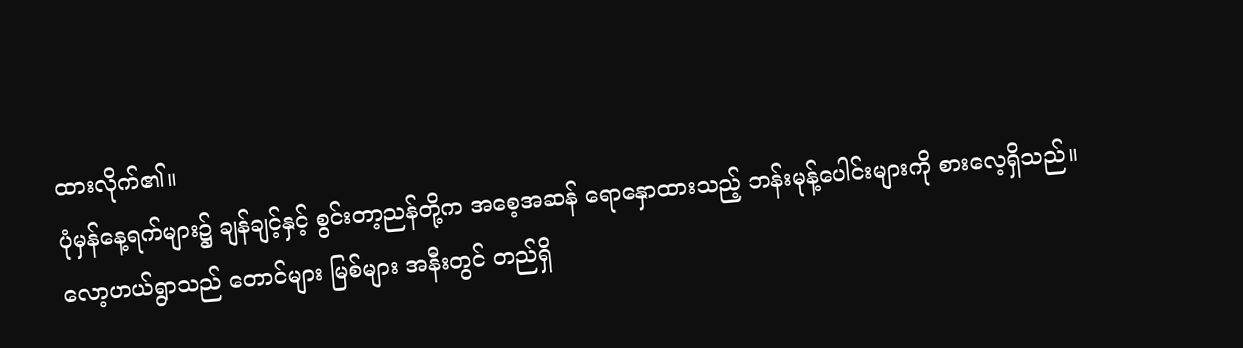ထားလိုက်၏။
ပုံမှန်နေ့ရက်များ၌ ချန်ချင့်နှင့် စွင်းတာ့ညန်တို့က အစေ့အဆန် ရောနှောထားသည့် ဘန်းမုန့်ပေါင်းများကို စားလေ့ရှိသည်။
လော့ဟယ်ရွာသည် တောင်များ မြစ်များ အနီးတွင် တည်ရှိ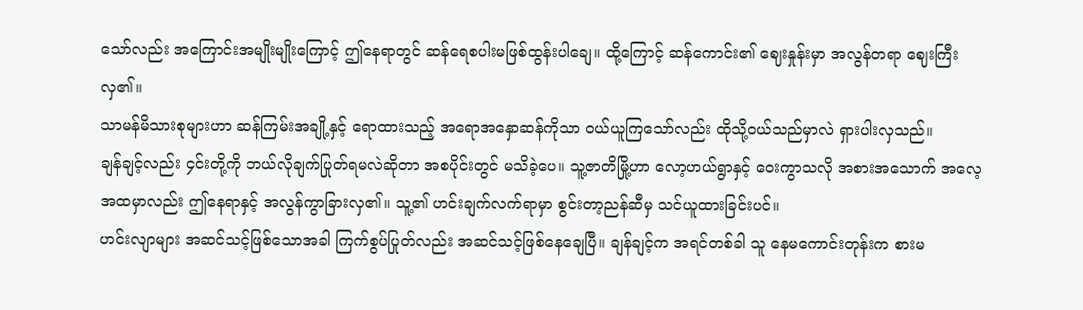သော်လည်း အကြောင်းအမျိုးမျိုးကြောင့် ဤနေရာတွင် ဆန်ရေစပါးမဖြစ်ထွန်းပါချေ။ ထို့ကြောင့် ဆန်ကောင်း၏ ဈေးနှုန်းမှာ အလွန်တရာ ဈေးကြီးလှ၏။
သာမန်မိသားစုများဟာ ဆန်ကြမ်းအချို့နှင့် ရောထားသည့် အရောအနှောဆန်ကိုသာ ဝယ်ယူကြသော်လည်း ထိုသို့ဝယ်သည်မှာလဲ ရှားပါးလှသည်။
ချန်ချင့်လည်း ၄င်းတို့ကို ဘယ်လိုချက်ပြုတ်ရမလဲဆိုတာ အစပိုင်းတွင် မသိခဲ့ပေ။ သူ့ဇာတိမြို့ဟာ လော့ဟယ်ရွာနှင့် ဝေးကွာသလို အစားအသောက် အလေ့အထမှာလည်း ဤနေရာနှင့် အလွန်ကွာခြားလှ၏။ သူ့၏ ဟင်းချက်လက်ရာမှာ စွင်းတာ့ညန်ဆီမှ သင်ယူထားခြင်းပင်။
ဟင်းလျာများ အဆင်သင့်ဖြစ်သောအခါ ကြက်စွပ်ပြုတ်လည်း အဆင်သင့်ဖြစ်နေချေပြီ။ ချန်ချင့်က အရင်တစ်ခါ သူ နေမကောင်းတုန်းက စားမ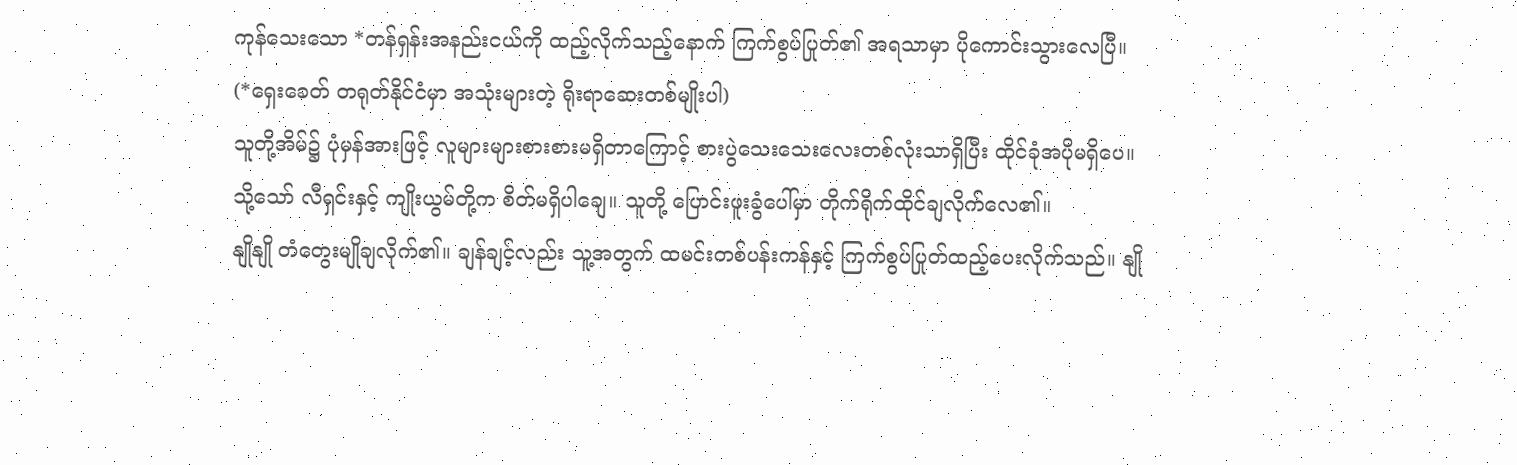ကုန်သေးသော *တန်ရှန်းအနည်းငယ်ကို ထည့်လိုက်သည့်နောက် ကြက်စွပ်ပြုတ်၏ အရသာမှာ ပိုကောင်းသွားလေပြီ။
(*ရှေးခေတ် တရုတ်နိုင်ငံမှာ အသုံးများတဲ့ ရိုးရာဆေးတစ်မျိုးပါ)
သူတို့အိမ်၌ ပုံမှန်အားဖြင့် လူများများစားစားမရှိတာကြောင့် စားပွဲသေးသေးလေးတစ်လုံးသာရှိပြီး ထိုင်ခုံအပိုမရှိပေ။
သို့သော် လီရှင်းနှင့် ကျိုးယွမ်တို့က စိတ်မရှိပါချေ။ သူတို့ ပြောင်းဖူးခွံပေါ်မှာ တိုက်ရိုက်ထိုင်ချလိုက်လေ၏။
နျိုနျို တံတွေးမျိုချလိုက်၏။ ချန်ချင့်လည်း သူ့အတွက် ထမင်းတစ်ပန်းကန်နှင့် ကြက်စွပ်ပြုတ်ထည့်ပေးလိုက်သည်။ နျို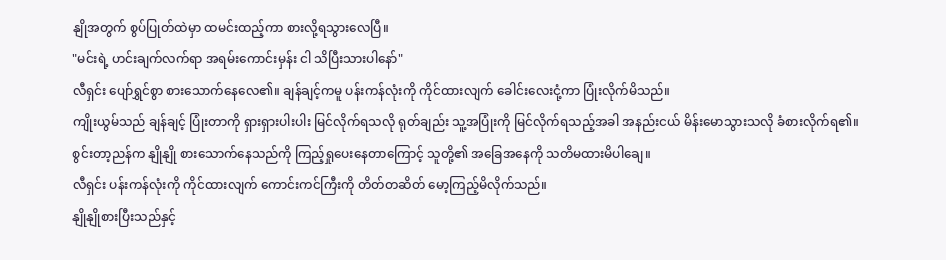နျိုအတွက် စွပ်ပြုတ်ထဲမှာ ထမင်းထည့်ကာ စားလို့ရသွားလေပြီ။
"မင်းရဲ့ ဟင်းချက်လက်ရာ အရမ်းကောင်းမှန်း ငါ သိပြီးသားပါနော်"
လီရှင်း ပျော်ရွှင်စွာ စားသောက်နေလေ၏။ ချန်ချင့်ကမူ ပန်းကန်လုံးကို ကိုင်ထားလျက် ခေါင်းလေးငုံ့ကာ ပြုံးလိုက်မိသည်။
ကျိုးယွမ်သည် ချန်ချင့် ပြုံးတာကို ရှားရှားပါးပါး မြင်လိုက်ရသလို ရုတ်ချည်း သူ့အပြုံးကို မြင်လိုက်ရသည့်အခါ အနည်းငယ် မိန်းမောသွားသလို ခံစားလိုက်ရ၏။
စွင်းတာ့ညန်က နျိုနျို စားသောက်နေသည်ကို ကြည့်ရှုပေးနေတာကြောင့် သူတို့၏ အခြေအနေကို သတိမထားမိပါချေ။
လီရှင်း ပန်းကန်လုံးကို ကိုင်ထားလျက် ကောင်းကင်ကြီးကို တိတ်တဆိတ် မော့ကြည့်မိလိုက်သည်။
နျိုနျိုစားပြီးသည်နှင့်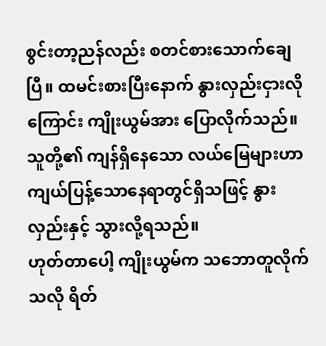စွင်းတာ့ညန်လည်း စတင်စားသောက်ချေပြီ။ ထမင်းစားပြီးနောက် နွားလှည်းငှားလိုကြောင်း ကျိုးယွမ်အား ပြောလိုက်သည်။ သူတို့၏ ကျန်ရှိနေသော လယ်မြေများဟာ ကျယ်ပြန့်သောနေရာတွင်ရှိသဖြင့် နွားလှည်းနှင့် သွားလို့ရသည်။
ဟုတ်တာပေါ့ ကျိုးယွမ်က သဘောတူလိုက်သလို ရိတ်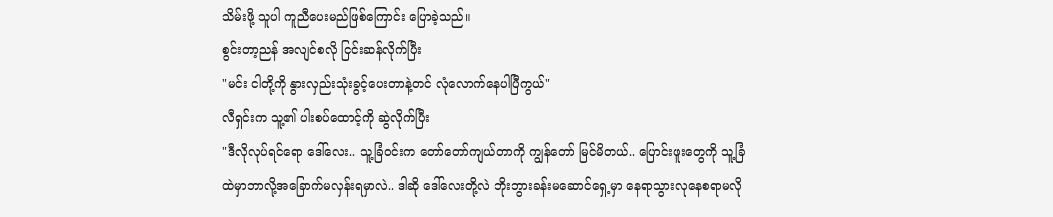သိမ်းဖို့ သူပါ ကူညီပေးမည်ဖြစ်ကြောင်း ပြောခဲ့သည်။
စွင်းတာ့ညန် အလျင်စလို ငြင်းဆန်လိုက်ပြီး
"မင်း ငါတို့ကို နွားလှည်းသုံးခွင့်ပေးတာနဲ့တင် လုံလောက်နေပါပြီကွယ်"
လီရှင်းက သူ့၏ ပါးစပ်ထောင့်ကို ဆွဲလိုက်ပြီး
"ဒီလိုလုပ်ရင်ရော ဒေါ်လေး.. သူ့ခြံဝင်းက တော်တော်ကျယ်တာကို ကျွန်တော် မြင်မိတယ်.. ပြောင်းဖူးတွေကို သူ့ခြံထဲမှာဘာလို့အခြောက်မလှန်းရမှာလဲ.. ဒါဆို ဒေါ်လေးတို့လဲ ဘိုးဘွားခန်းမဆောင်ရှေ့မှာ နေရာသွားလုနေစရာမလို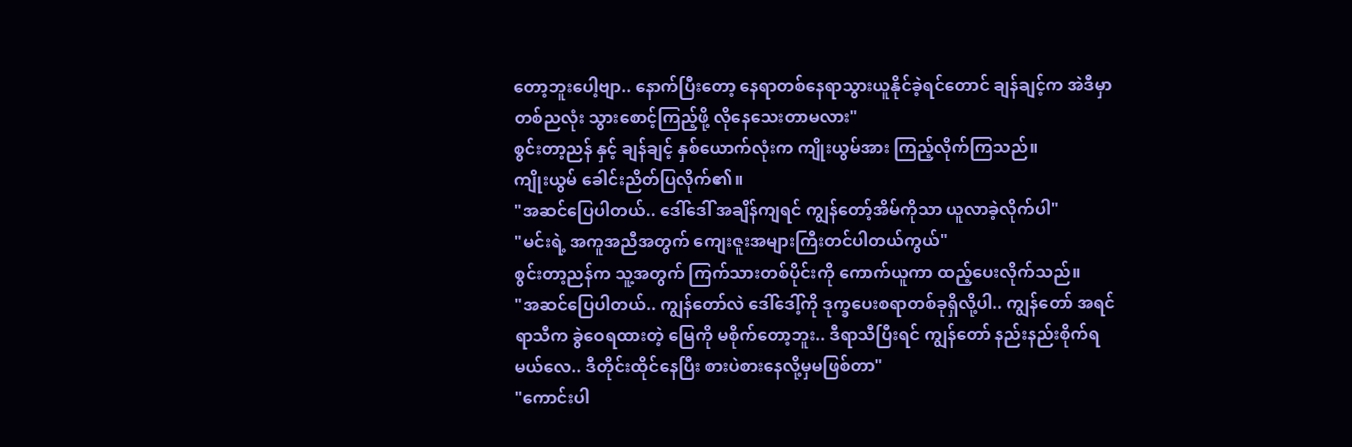တော့ဘူးပေါ့ဗျာ.. နောက်ပြီးတော့ နေရာတစ်နေရာသွားယူနိုင်ခဲ့ရင်တောင် ချန်ချင့်က အဲဒီမှာ တစ်ညလုံး သွားစောင့်ကြည့်ဖို့ လိုနေသေးတာမလား"
စွင်းတာ့ညန် နှင့် ချန်ချင့် နှစ်ယောက်လုံးက ကျိုးယွမ်အား ကြည့်လိုက်ကြသည်။
ကျိုးယွမ် ခေါင်းညိတ်ပြလိုက်၏။
"အဆင်ပြေပါတယ်.. ဒေါ်ဒေါ် အချိန်ကျရင် ကျွန်တော့်အိမ်ကိုသာ ယူလာခဲ့လိုက်ပါ"
"မင်းရဲ့ အကူအညီအတွက် ကျေးဇူးအများကြီးတင်ပါတယ်ကွယ်"
စွင်းတာ့ညန်က သူ့အတွက် ကြက်သားတစ်ပိုင်းကို ကောက်ယူကာ ထည့်ပေးလိုက်သည်။
"အဆင်ပြေပါတယ်.. ကျွန်တော်လဲ ဒေါ်ဒေါ့်ကို ဒုက္ခပေးစရာတစ်ခုရှိလို့ပါ.. ကျွန်တော် အရင်ရာသီက ခွဲဝေရထားတဲ့ မြေကို မစိုက်တော့ဘူး.. ဒီရာသီပြီးရင် ကျွန်တော် နည်းနည်းစိုက်ရမယ်လေ.. ဒီတိုင်းထိုင်နေပြီး စားပဲစားနေလို့မှမဖြစ်တာ"
"ကောင်းပါ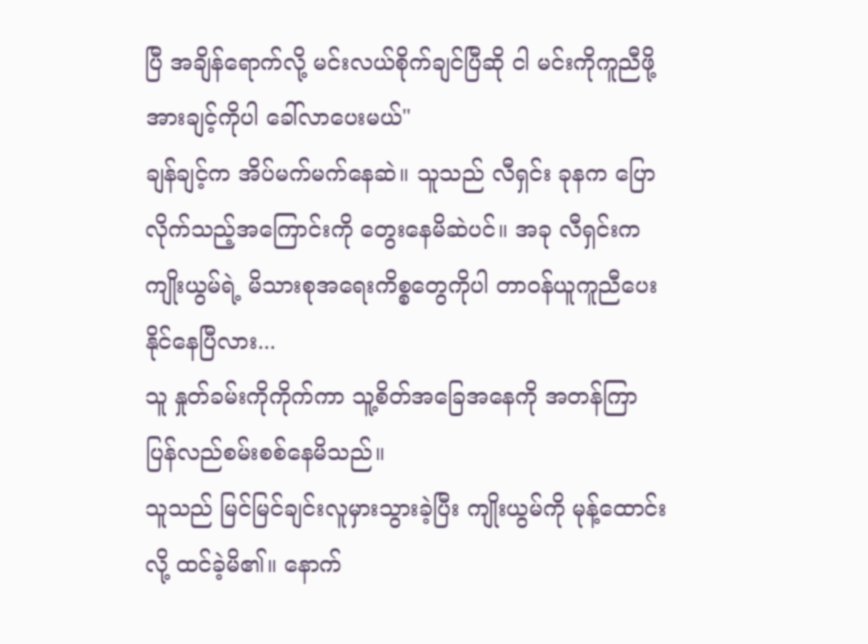ပြီ အချိန်ရောက်လို့ မင်းလယ်စိုက်ချင်ပြီဆို ငါ မင်းကိုကူညီဖို့ အားချင့်ကိုပါ ခေါ်လာပေးမယ်"
ချန်ချင့်က အိပ်မက်မက်နေဆဲ။ သူသည် လီရှင်း ခုနက ပြောလိုက်သည့်အကြောင်းကို တွေးနေမိဆဲပင်။ အခု လီရှင်းက ကျိုးယွမ်ရဲ့ မိသားစုအရေးကိစ္စတွေကိုပါ တာဝန်ယူကူညီပေးနိုင်နေပြီလား...
သူ နှုတ်ခမ်းကိုကိုက်ကာ သူ့စိတ်အခြေအနေကို အတန်ကြာ ပြန်လည်စမ်းစစ်နေမိသည်။
သူသည် မြင်မြင်ချင်းလူမှားသွားခဲ့ပြီး ကျိုးယွမ်ကို မုန့်ထောင်းလို့ ထင်ခဲ့မိ၏။ နောက်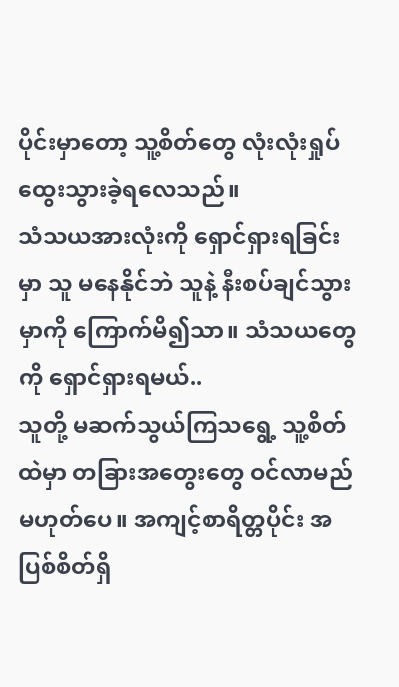ပိုင်းမှာတော့ သူ့စိတ်တွေ လုံးလုံးရှုပ်ထွေးသွားခဲ့ရလေသည်။
သံသယအားလုံးကို ရှောင်ရှားရခြင်းမှာ သူ မနေနိုင်ဘဲ သူနဲ့ နီးစပ်ချင်သွားမှာကို ကြောက်မိ၍သာ။ သံသယတွေကို ရှောင်ရှားရမယ်..
သူတို့ မဆက်သွယ်ကြသရွေ့ သူ့စိတ်ထဲမှာ တခြားအတွေးတွေ ဝင်လာမည်မဟုတ်ပေ။ အကျင့်စာရိတ္တပိုင်း အပြစ်စိတ်ရှိ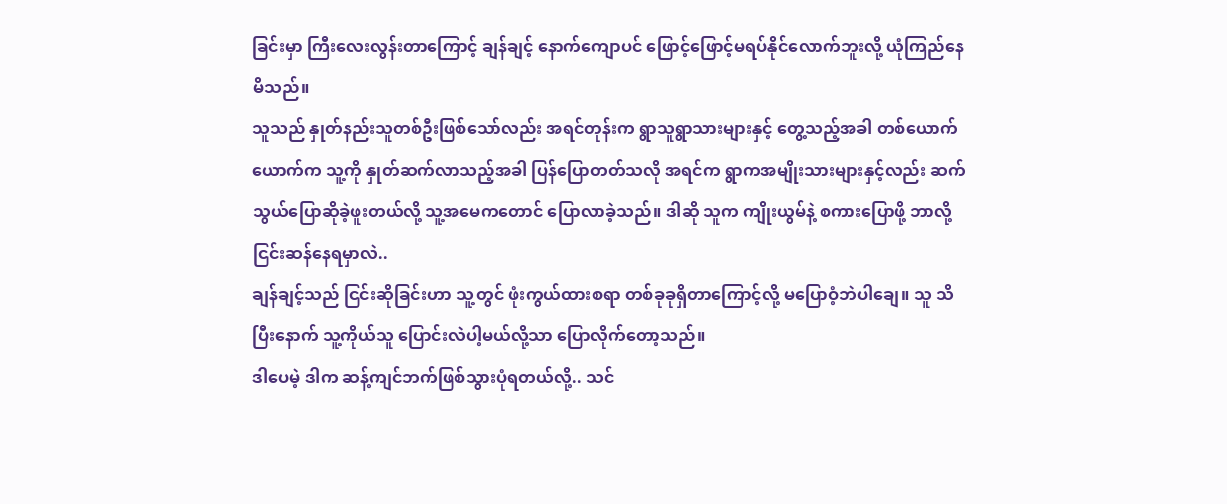ခြင်းမှာ ကြီးလေးလွန်းတာကြောင့် ချန်ချင့် နောက်ကျောပင် ဖြောင့်ဖြောင့်မရပ်နိုင်လောက်ဘူးလို့ ယုံကြည်နေမိသည်။
သူသည် နှုတ်နည်းသူတစ်ဦးဖြစ်သော်လည်း အရင်တုန်းက ရွာသူရွာသားများနှင့် တွေ့သည့်အခါ တစ်ယောက်ယောက်က သူ့ကို နှုတ်ဆက်လာသည့်အခါ ပြန်ပြောတတ်သလို အရင်က ရွာကအမျိုးသားများနှင့်လည်း ဆက်သွယ်ပြောဆိုခဲ့ဖူးတယ်လို့ သူ့အမေကတောင် ပြောလာခဲ့သည်။ ဒါဆို သူက ကျိုးယွမ်နဲ့ စကားပြောဖို့ ဘာလို့ ငြင်းဆန်နေရမှာလဲ..
ချန်ချင့်သည် ငြင်းဆိုခြင်းဟာ သူ့တွင် ဖုံးကွယ်ထားစရာ တစ်ခုခုရှိတာကြောင့်လို့ မပြောဝံ့ဘဲပါချေ။ သူ သိပြီးနောက် သူ့ကိုယ်သူ ပြောင်းလဲပါ့မယ်လို့သာ ပြောလိုက်တော့သည်။
ဒါပေမဲ့ ဒါက ဆန့်ကျင်ဘက်ဖြစ်သွားပုံရတယ်လို့.. သင်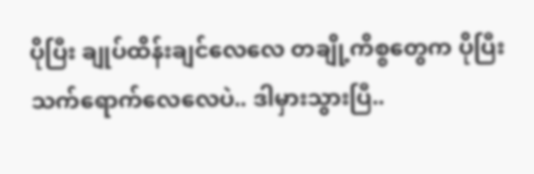ပိုပြီး ချုပ်ထိန်းချင်လေလေ တချို့ကိစ္စတွေက ပိုပြီးသက်ရောက်လေလေပဲ.. ဒါမှားသွားပြီ..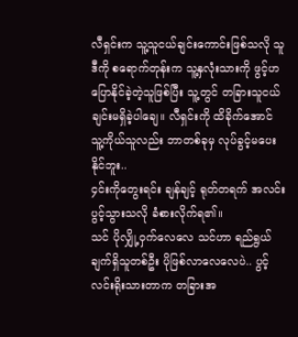လီရှင်းက သူ့သူငယ်ချင်းကောင်းဖြစ်သလို သူဒီကို စရောက်တုန်းက သူ့နှလုံးသားကို ဖွင့်ဟပြောနိုင်ခဲ့တဲ့သူဖြစ်ပြီး သူ့တွင် တခြားသူငယ်ချင်းမရှိခဲ့ပါချေ။ လီရှင်းကို ထိခိုက်အောင် သူ့ကိုယ်သူလည်း ဘာတစ်ခုမှ လုပ်ခွင့်မပေးနိုင်ဘူး..
၄င်းကိုတွေးရင်း ချန်ချင့် ရုတ်တရက် အလင်းပွင့်သွားသလို ခံစားလိုက်ရ၏။
သင် ပိုလျှို့ဝှက်လေလေ သင်ဟာ ရည်ရွယ်ချက်ရှိသူတစ်ဦး ပိုဖြစ်လာလေလေပဲ.. ပွင့်လင်းရိုးသားတာက တခြားအ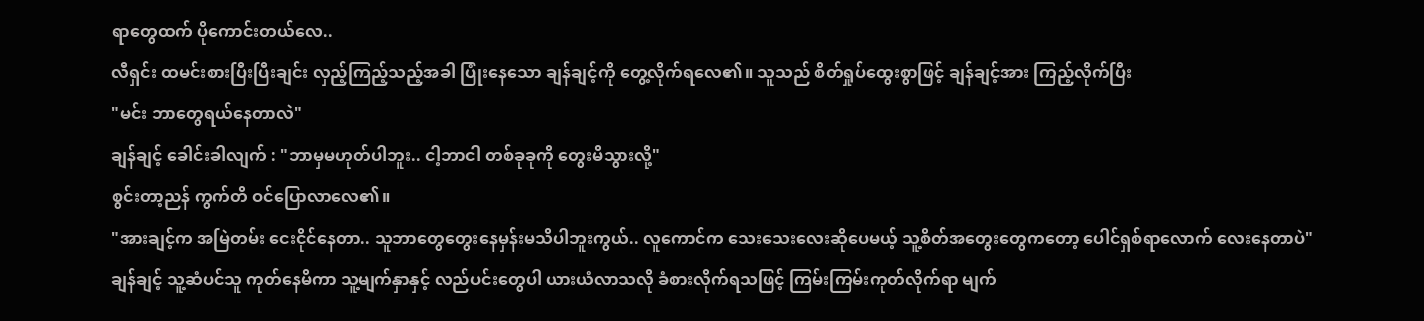ရာတွေထက် ပိုကောင်းတယ်လေ..
လီရှင်း ထမင်းစားပြီးပြီးချင်း လှည့်ကြည့်သည့်အခါ ပြုံးနေသော ချန်ချင့်ကို တွေ့လိုက်ရလေ၏။ သူသည် စိတ်ရှုပ်ထွေးစွာဖြင့် ချန်ချင့်အား ကြည့်လိုက်ပြီး
"မင်း ဘာတွေရယ်နေတာလဲ"
ချန်ချင့် ခေါင်းခါလျက် : "ဘာမှမဟုတ်ပါဘူး.. ငါ့ဘာငါ တစ်ခုခုကို တွေးမိသွားလို့"
စွင်းတာ့ညန် ကွက်တိ ဝင်ပြောလာလေ၏။
"အားချင့်က အမြဲတမ်း ငေးငိုင်နေတာ.. သူဘာတွေတွေးနေမှန်းမသိပါဘူးကွယ်.. လူကောင်က သေးသေးလေးဆိုပေမယ့် သူ့စိတ်အတွေးတွေကတော့ ပေါင်ရှစ်ရာလောက် လေးနေတာပဲ"
ချန်ချင့် သူ့ဆံပင်သူ ကုတ်နေမိကာ သူ့မျက်နှာနှင့် လည်ပင်းတွေပါ ယားယံလာသလို ခံစားလိုက်ရသဖြင့် ကြမ်းကြမ်းကုတ်လိုက်ရာ မျက်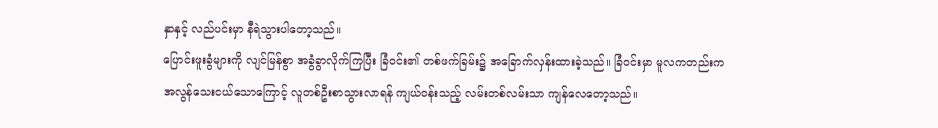နှာနှင့် လည်ပင်းမှာ နီရဲသွားပါတော့သည်။
ပြောင်းဖူးခွံများကို လျင်မြန်စွာ အခွံခွာလိုက်ကြပြီး ခြံဝင်း၏ တစ်ဖက်ခြမ်း၌ အခြောက်လှန်းထားခဲ့သည်။ ခြံဝင်းမှာ မူလကတည်းက အလွန်သေးငယ်သောကြောင့် လူတစ်ဦးစာသွားလာရန် ကျယ်ဝန်းသည့် လမ်းတစ်လမ်းသာ ကျန်လေတော့သည်။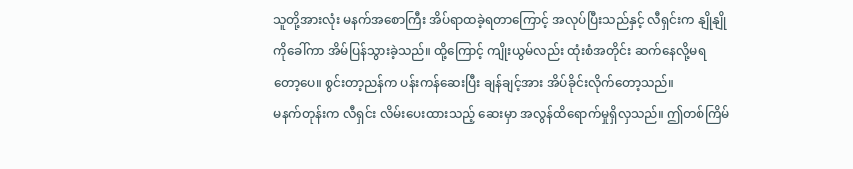သူတို့အားလုံး မနက်အစောကြီး အိပ်ရာထခဲ့ရတာကြောင့် အလုပ်ပြီးသည်နှင့် လီရှင်းက နျိုနျိုကိုခေါ်ကာ အိမ်ပြန်သွားခဲ့သည်။ ထို့ကြောင့် ကျိုးယွမ်လည်း ထုံးစံအတိုင်း ဆက်နေလို့မရတော့ပေ။ စွင်းတာ့ညန်က ပန်းကန်ဆေးပြီး ချန်ချင့်အား အိပ်ခိုင်းလိုက်တော့သည်။
မနက်တုန်းက လီရှင်း လိမ်းပေးထားသည့် ဆေးမှာ အလွန်ထိရောက်မှုရှိလှသည်။ ဤတစ်ကြိမ်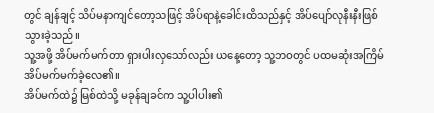တွင် ချန်ချင့် သိပ်မနာကျင်တော့သဖြင့် အိပ်ရာနဲ့ခေါင်းထိသည်နှင့် အိပ်ပျော်လုနီးနီးဖြစ်သွားခဲ့သည်။
သူ့အဖို့ အိပ်မက်မက်တာ ရှားပါးလှသော်လည်း ယနေ့တော့ သူ့ဘဝတွင် ပထမဆုံးအကြိမ် အိပ်မက်မက်ခဲ့လေ၏။
အိပ်မက်ထဲ၌ မြစ်ထဲသို့ မခုန်ချခင်က သူ့ပါပါး၏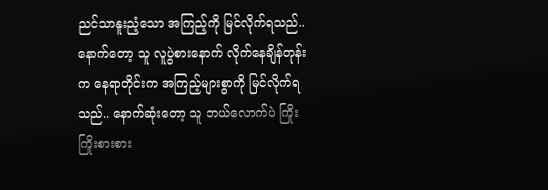ညင်သာနူးညံ့သော အကြည့်ကို မြင်လိုက်ရသည်.. နောက်တော့ သူ လူပွဲစားနောက် လိုက်နေချိန်တုန်းက နေရာတိုင်းက အကြည့်များစွာကို မြင်လိုက်ရသည်.. နောက်ဆုံးတော့ သူ ဘယ်လောက်ပဲ ကြိုးကြိုးစားစား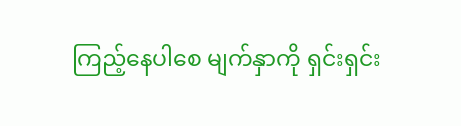ကြည့်နေပါစေ မျက်နှာကို ရှင်းရှင်း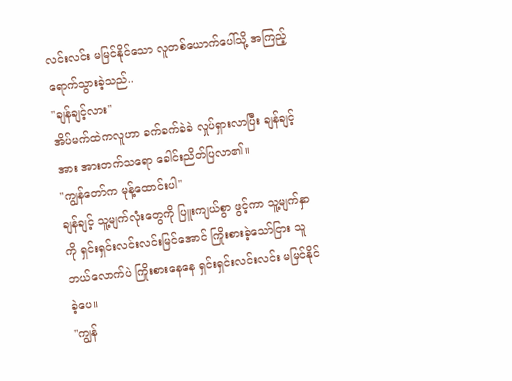လင်းလင်း မမြင်နိုင်သော လူတစ်ယောက်ပေါ်သို့ အကြည့်ရောက်သွားခဲ့သည်..
"ချန်ချင့်လား"
အိပ်မက်ထဲကလူဟာ ခက်ခက်ခဲခဲ လှုပ်ရှားလာပြီး ချန်ချင့်အား အားတက်သရော ခေါင်းညိတ်ပြလာ၏။
"ကျွန်တော်က မုန့်ထောင်းပါ"
ချန်ချင့် သူ့မျက်လုံးတွေကို ပြူးကျယ်စွာ ဖွင့်ကာ သူ့မျက်နှာကို ရှင်းရှင်းလင်းလင်းမြင်အောင် ကြိုးစားခဲ့သော်ငြား သူ ဘယ်လောက်ပဲ ကြိုးစားနေနေ ရှင်းရှင်းလင်းလင်း မမြင်နိုင်ခဲ့ပေ။
"ကျွန်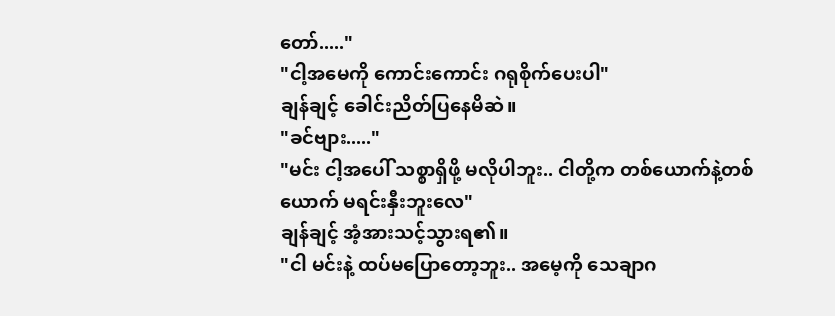တော်....."
"ငါ့အမေကို ကောင်းကောင်း ဂရုစိုက်ပေးပါ"
ချန်ချင့် ခေါင်းညိတ်ပြနေမိဆဲ။
"ခင်ဗျား....."
"မင်း ငါ့အပေါ် သစ္စာရှိဖို့ မလိုပါဘူး.. ငါတို့က တစ်ယောက်နဲ့တစ်ယောက် မရင်းနှီးဘူးလေ"
ချန်ချင့် အံ့အားသင့်သွားရ၏။
"ငါ မင်းနဲ့ ထပ်မပြောတော့ဘူး.. အမေ့ကို သေချာဂ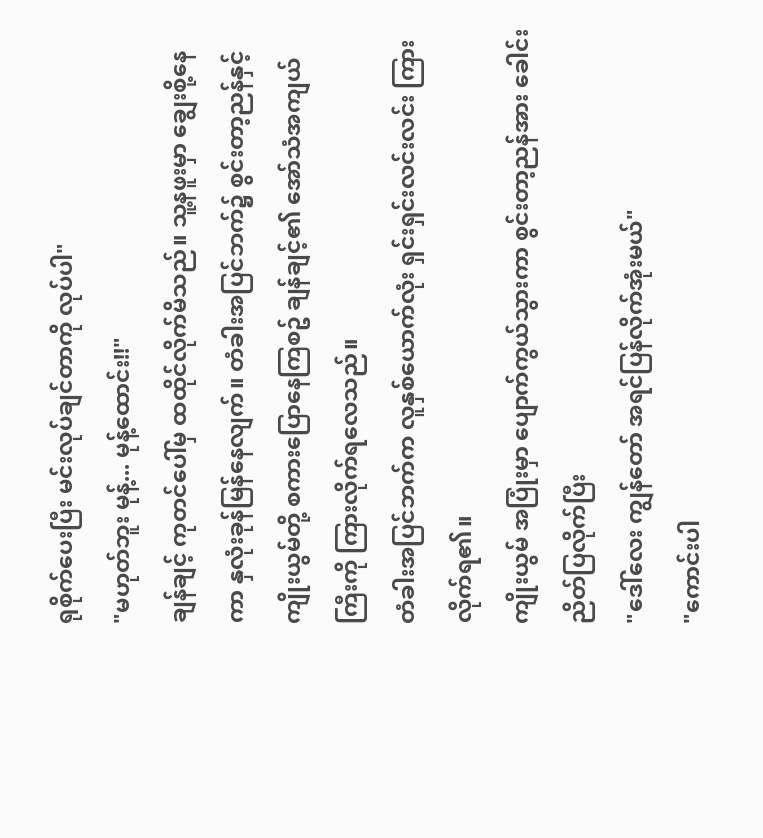ရုစိုက်ပေးပြီး မင်းလုပ်ချင်တာကို လုပ်ပါ"
"မဟုတ်ဘူး မုန့်... မုန့်ထောင်း!!"
ချန်ချင့် ကုတင်ပေါ်မှ ထထိုင်လိုက်မိသည်။ သူ့နဖူးမှာ ချွေးစို့နေကာ နှလုံးခုန်မြန်နေလျက်။ တံခါးအပြင်ဘက်၌ စွင်းတာ့ညန်နှင့် ကျိုးယွမ်တို့ စကားပြောနေကြစဥ် ချန်ချင့်၏ အော်သံအကျယ်ကြီးကို ကြားလိုက်ရလေသည်။
တံခါးအပြင်ဘက်က လူနှစ်ယောက်လုံး ရှင်းရှင်းလင်းလင်း ကြားလိုက်ရ၏။
ကျိုးယွမ် အပြုံးမှာ ပျောက်ကွယ်သွားကာ စွင်းတာ့ညန်အား ခေါင်းညိတ်ပြလိုက်ပြီး
"ဒေါ်လေး ကျွန်တော် အရင်ပြန်လိုက်အုံးမယ်"
"ကောင်းပါ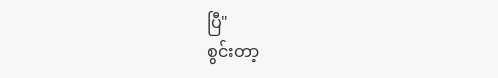ပြီ"
စွင်းတာ့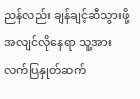ညန်လည်း ချန်ချင့်ဆီသွားဖို့ အလျင်လိုနေရာ သူ့အား လက်ပြနှုတ်ဆက်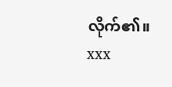လိုက်၏။
xxx